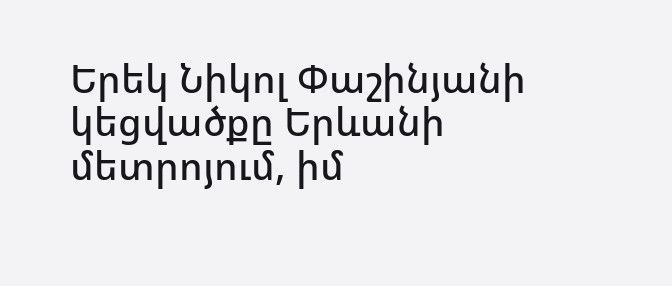Երեկ Նիկոլ Փաշինյանի կեցվածքը Երևանի մետրոյում, իմ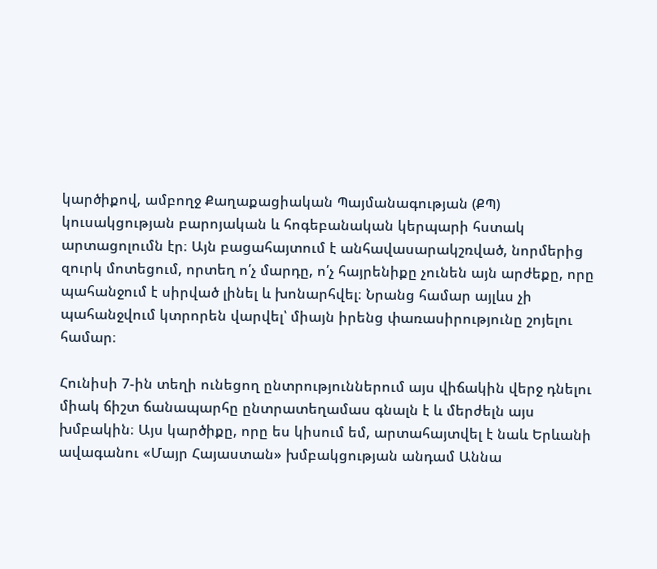կարծիքով, ամբողջ Քաղաքացիական Պայմանագության (ՔՊ) կուսակցության բարոյական և հոգեբանական կերպարի հստակ արտացոլումն էր։ Այն բացահայտում է անհավասարակշռված, նորմերից զուրկ մոտեցում, որտեղ ո՛չ մարդը, ո՛չ հայրենիքը չունեն այն արժեքը, որը պահանջում է սիրված լինել և խոնարհվել։ Նրանց համար այլևս չի պահանջվում կտրորեն վարվել՝ միայն իրենց փառասիրությունը շոյելու համար։

Հունիսի 7-ին տեղի ունեցող ընտրություններում այս վիճակին վերջ դնելու միակ ճիշտ ճանապարհը ընտրատեղամաս գնալն է և մերժելն այս խմբակին։ Այս կարծիքը, որը ես կիսում եմ, արտահայտվել է նաև Երևանի ավագանու «Մայր Հայաստան» խմբակցության անդամ Աննա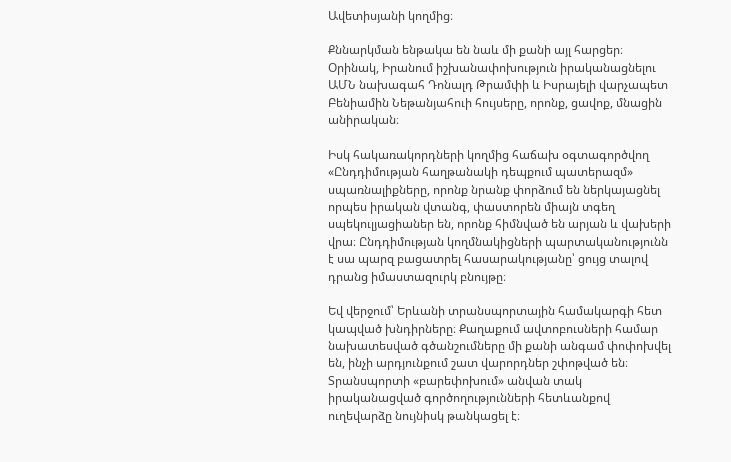Ավետիսյանի կողմից։

Քննարկման ենթակա են նաև մի քանի այլ հարցեր։ Օրինակ, Իրանում իշխանափոխություն իրականացնելու ԱՄՆ նախագահ Դոնալդ Թրամփի և Իսրայելի վարչապետ Բենիամին Նեթանյահուի հույսերը, որոնք, ցավոք, մնացին անիրական։

Իսկ հակառակորդների կողմից հաճախ օգտագործվող «Ընդդիմության հաղթանակի դեպքում պատերազմ» սպառնալիքները, որոնք նրանք փորձում են ներկայացնել որպես իրական վտանգ, փաստորեն միայն տգեղ սպեկուլյացիաներ են, որոնք հիմնված են արյան և վախերի վրա։ Ընդդիմության կողմնակիցների պարտականությունն է սա պարզ բացատրել հասարակությանը՝ ցույց տալով դրանց իմաստազուրկ բնույթը։

Եվ վերջում՝ Երևանի տրանսպորտային համակարգի հետ կապված խնդիրները։ Քաղաքում ավտոբուսների համար նախատեսված գծանշումները մի քանի անգամ փոփոխվել են, ինչի արդյունքում շատ վարորդներ շփոթված են։ Տրանսպորտի «բարեփոխում» անվան տակ իրականացված գործողությունների հետևանքով ուղեվարձը նույնիսկ թանկացել է։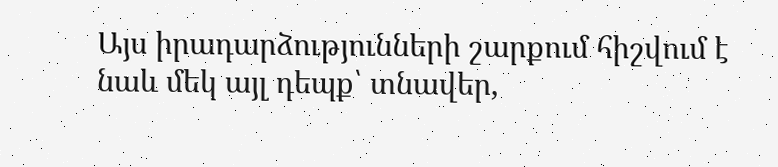Այս իրադարձությունների շարքում հիշվում է նաև մեկ այլ դեպք՝ տնավեր,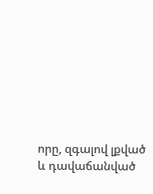որը, զգալով լքված և դավաճանված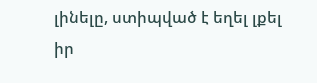լինելը, ստիպված է եղել լքել իր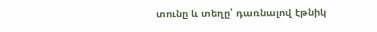տունը և տեղը՝ դառնալով էթնիկ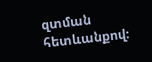զտման հետևանքով։